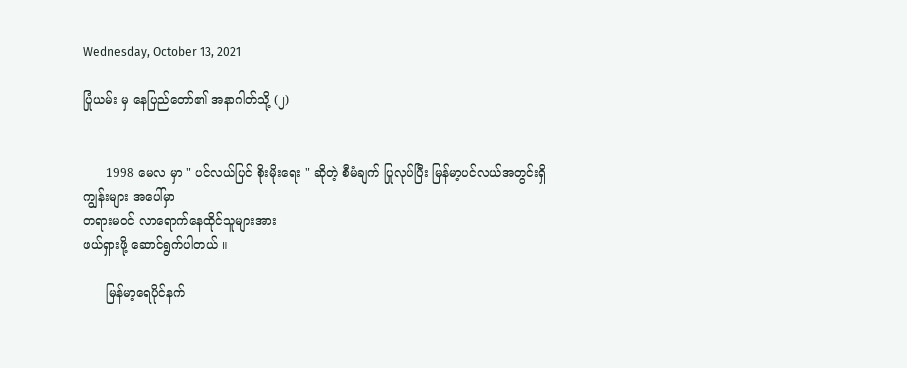Wednesday, October 13, 2021

ပြုံယမ်း မှ နေပြည်တော်၏ အနာဂါတ်သို့ (၂)


      1998 မေလ မှာ " ပင်လယ်ပြင် စိုးမိုးရေး " ဆိုတဲ့ စီမံချက် ပြုလုပ်ပြီး မြန်မာ့ပင်လယ်အတွင်းရှိ ကျွန်းများ အပေါ်မှာ
တရားမဝင် လာရောက်နေထိုင်သူများအား
ဖယ်ရှားဖို့ ဆောင်ရွက်ပါတယ် ။

      မြန်မာ့ရေပိုင်နက်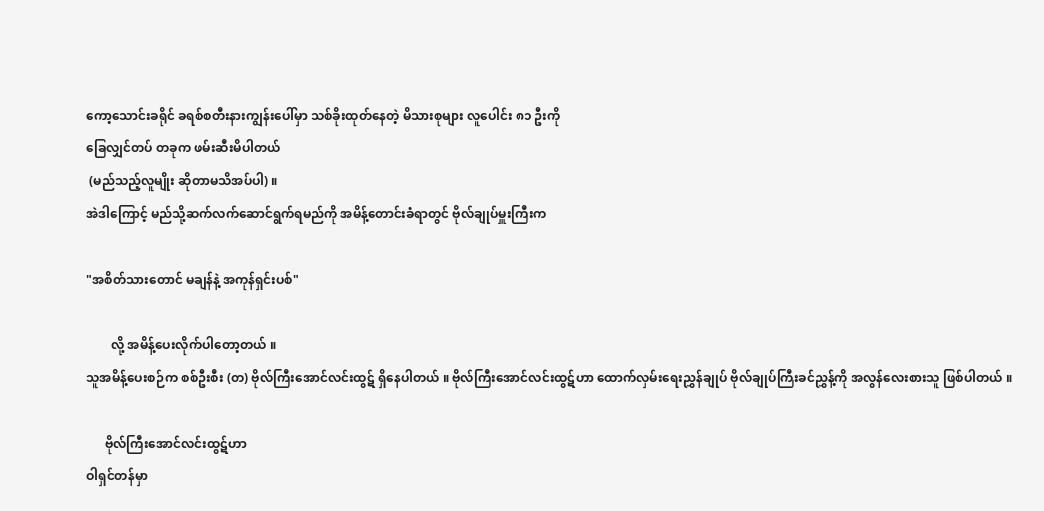ကော့သောင်းခရိုင် ခရစ်စတီးနားကျွန်းပေါ်မှာ သစ်ခိုးထုတ်နေတဲ့ မိသားစုများ လူပေါင်း ၈၁ ဦးကို
ခြေလျှင်တပ် တခုက ဖမ်းဆီးမိပါတယ်
 (မည်သည့်လူမျိုး ဆိုတာမသိအပ်ပါ) ။
အဲဒါကြောင့် မည်သို့ဆက်လက်ဆောင်ရွက်ရမည်ကို အမိန့်တောင်းခံရာတွင် ဗိုလ်ချုပ်မှူးကြီးက

"အစိတ်သားတောင် မချန်နဲ့ အကုန်ရှင်းပစ်"

        လို့ အမိန့်ပေးလိုက်ပါတော့တယ် ။
သူအမိန့်ပေးစဉ်က စစ်ဦးစီး (တ) ဗိုလ်ကြီးအောင်လင်းထွဋ် ရှိနေပါတယ် ။ ဗိုလ်ကြီးအောင်လင်းထွဋ်ဟာ ထောက်လှမ်းရေးညွှန်ချုပ် ဗိုလ်ချုပ်ကြီးခင်ညွှန့်ကို အလွန်လေးစားသူ ဖြစ်ပါတယ် ။

      ဗိုလ်ကြီးအောင်လင်းထွဋ်ဟာ
ဝါရှင်တန်မှာ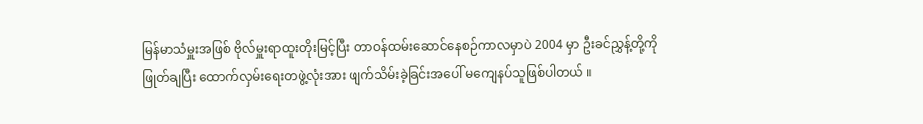မြန်မာသံမှူးအဖြစ် ဗိုလ်မှူးရာထူးတိုးမြင့်ပြီး တာဝန်ထမ်းဆောင်နေစဉ်ကာလမှာပဲ 2004 မှာ ဦးခင်ညွှန့်တို့ကို ဖြုတ်ချပြီး ထောက်လှမ်းရေးတဖွဲ့လုံးအား ဖျက်သိမ်းခဲ့ခြင်းအပေါ် မကျေနပ်သူဖြစ်ပါတယ် ။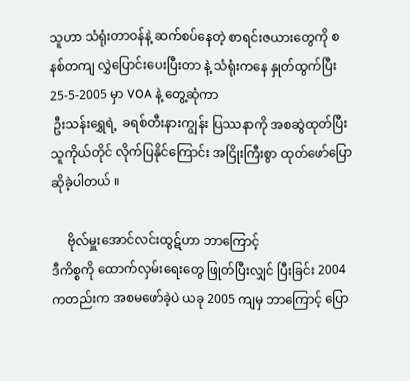သူဟာ သံရုံးတာဝန်နဲ့ ဆက်စပ်နေတဲ့ စာရင်းဇယားတွေကို စနစ်တကျ လွှဲပြောင်းပေးပြီးတာ နဲ့ သံရုံးကနေ နှုတ်ထွက်ပြီး
25-5-2005 မှာ VOA နဲ့ တွေ့ဆုံကာ
 ဦးသန်းရွှေရဲ့  ခရစ်တီးနားကျွန်း ပြဿနာကို အစဆွဲထုတ်ပြီး သူကိုယ်တိုင် လိုက်ပြနိုင်ကြောင်း အငြိုးကြီးစွာ ထုတ်ဖော်ပြောဆိုခဲ့ပါတယ် ။

     ဗိုလ်မှူးအောင်လင်းထွဋ်ဟာ ဘာကြောင့်
ဒီကိစ္စကို ထောက်လှမ်းရေးတွေ ဖြုတ်ပြီးလျှင် ပြီးခြင်း 2004 ကတည်းက အစမဖော်ခဲ့ပဲ ယခု 2005 ကျမှ ဘာကြောင့် ပြော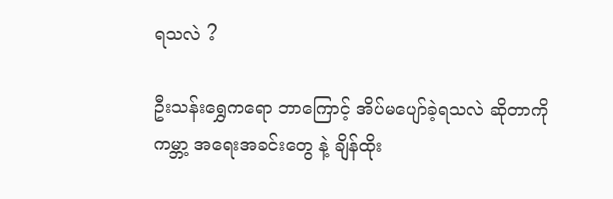ရသလဲ ?

ဦးသန်းရွှေကရော ဘာကြောင့် အိပ်မပျော်ခဲ့ရသလဲ ဆိုတာကို ကမ္ဘာ့ အရေးအခင်းတွေ နဲ့ ချိန်ထိုး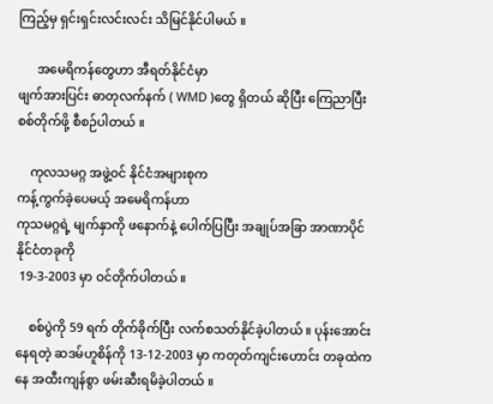ကြည့်မှ ရှင်းရှင်းလင်းလင်း သိမြင်နိုင်ပါမယ် ။

      အမေရိကန်တွေဟာ အီရတ်နိုင်ငံမှာ
ဖျက်အားပြင်း ဓာတုလက်နက် ( WMD )တွေ ရှိတယ် ဆိုပြီး ကြေညာပြီး စစ်တိုက်ဖို့ စီစဉ်ပါတယ် ။

    ကုလသမဂ္ဂ အဖွဲ့ဝင် နိုင်ငံအများစုက
ကန့်ကွက်ခဲ့ပေမယ့် အမေရိကန်ဟာ
ကုသမဂ္ဂရဲ့ မျက်နှာကို ဖနောက်နဲ့ ပေါက်ပြပြီး အချုပ်အခြာ အာဏာပိုင် နိုင်ငံတခုကို
 19-3-2003 မှာ ဝင်တိုက်ပါတယ် ။

    စစ်ပွဲကို 59 ရက် တိုက်ခိုက်ပြီး လက်စသတ်နိုင်ခဲ့ပါတယ် ။ ပုန်းအောင်းနေရတဲ့ ဆဒမ်ဟူစိန်ကို 13-12-2003 မှာ ကတုတ်ကျင်းဟောင်း တခုထဲကနေ အထီးကျန်စွာ ဖမ်းဆီးရမိခဲ့ပါတယ် ။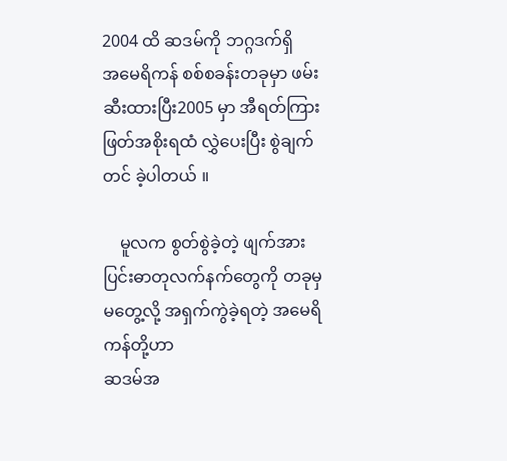2004 ထိ ဆဒမ်ကို ဘဂ္ဂဒက်ရှိ
အမေရိကန် စစ်စခန်းတခုမှာ ဖမ်းဆီးထားပြီး2005 မှာ အီရတ်ကြားဖြတ်အစိုးရထံ လွှဲပေးပြီး စွဲချက်တင် ခဲ့ပါတယ် ။

    မူလက စွတ်စွဲခဲ့တဲ့ ဖျက်အားပြင်းဓာတုလက်နက်တွေကို တခုမှ မတွေ့လို့ အရှက်ကွဲခဲ့ရတဲ့ အမေရိကန်တို့ဟာ
ဆဒမ်အ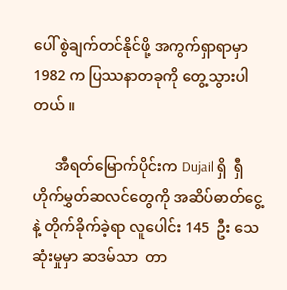ပေါ် စွဲချက်တင်နိုင်ဖို့ အကွက်ရှာရာမှာ1982 က ပြဿနာတခုကို တွေ့သွားပါတယ် ။

      အီရတ်မြောက်ပိုင်းက Dujail ရှိ  ရှီဟိုက်မွှတ်ဆလင်တွေကို အဆိပ်ဓာတ်ငွေ့နဲ့ တိုက်ခိုက်ခဲ့ရာ လူပေါင်း 145  ဦး သေဆုံးမှုမှာ ဆဒမ်သာ  တာ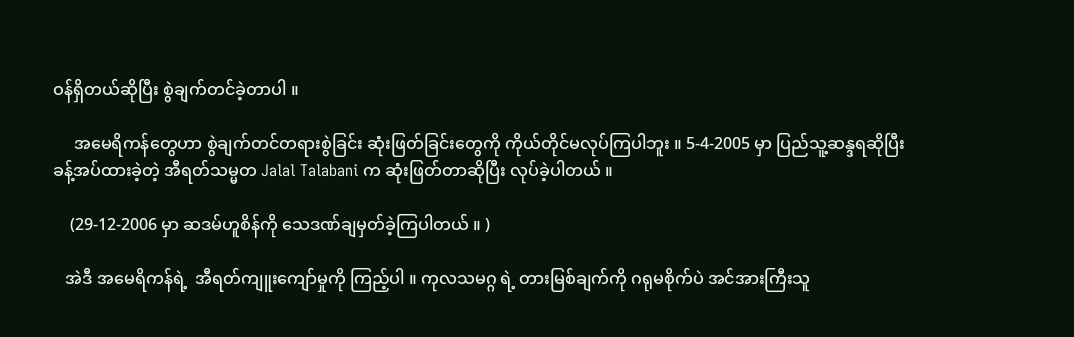ဝန်ရှိတယ်ဆိုပြီး စွဲချက်တင်ခဲ့တာပါ ။

     အမေရိကန်တွေဟာ စွဲချက်တင်တရားစွဲခြင်း ဆုံးဖြတ်ခြင်းတွေကို ကိုယ်တိုင်မလုပ်ကြပါဘူး ။ 5-4-2005 မှာ ပြည်သူ့ဆန္ဒရဆိုပြီး ခန့်အပ်ထားခဲ့တဲ့ အီရတ်သမ္မတ Jalal Talabani က ဆုံးဖြတ်တာဆိုပြီး လုပ်ခဲ့ပါတယ် ။

    (29-12-2006 မှာ ဆဒမ်ဟူစိန်ကို သေဒဏ်ချမှတ်ခဲ့ကြပါတယ် ။ )

   အဲဒီ အမေရိကန်ရဲ့  အီရတ်ကျူးကျော်မှုကို ကြည့်ပါ ။ ကုလသမဂ္ဂ ရဲ့ တားမြစ်ချက်ကို ဂရုမစိုက်ပဲ အင်အားကြီးသူ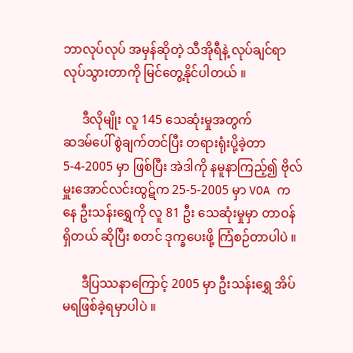ဘာလုပ်လုပ် အမှန်ဆိုတဲ့ သီအိုရီနဲ့ လုပ်ချင်ရာ လုပ်သွားတာကို မြင်တွေ့နိုင်ပါတယ် ။

      ဒီလိုမျိုး လူ 145 သေဆုံးမှုအတွက်
ဆဒမ်ပေါ် စွဲချက်တင်ပြီး တရားရုံးပို့ခဲ့တာ
5-4-2005 မှာ ဖြစ်ပြီး အဲဒါကို နမူနာကြည့်၍ ဗိုလ်မှူးအောင်လင်းထွဋ်က 25-5-2005 မှာ VOA ကနေ ဦးသန်းရွှေကို လူ 81 ဦး သေဆုံးမှုမှာ တာဝန်ရှိတယ် ဆိုပြီး စတင် ဒုက္ခပေးဖို့ ကြံစဉ်တာပါပဲ ။

      ဒီပြဿနာကြောင့် 2005 မှာ ဦးသန်းရွှေ အိပ်မရဖြစ်ခဲ့ရမှာပါပဲ ။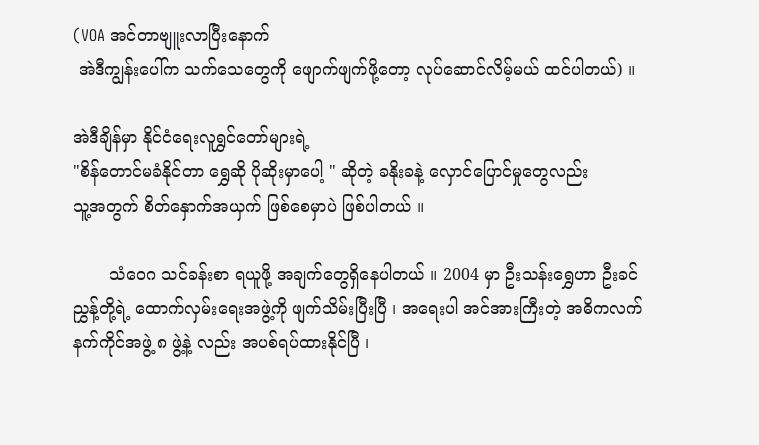(VOA အင်တာဗျူးလာပြီးနောက်
 အဲဒီကျွန်းပေါ်က သက်သေတွေကို ဖျောက်ဖျက်ဖို့တော့ လုပ်ဆောင်လိမ့်မယ် ထင်ပါတယ်) ။

အဲဒီချိန်မှာ နိုင်ငံရေးလူရွှင်တော်များရဲ့
"စိန်တောင်မခံနိုင်တာ ရွှေဆို ပိုဆိုးမှာပေါ့ " ဆိုတဲ့ ခနိုးခနဲ့ လှောင်ပြောင်မှုတွေလည်း
သူ့အတွက် စိတ်နှောက်အယှက် ဖြစ်စေမှာပဲ ဖြစ်ပါတယ် ။

       သံဝေဂ သင်ခန်းစာ ရယူဖို့ အချက်တွေရှိနေပါတယ် ။ 2004 မှာ ဦးသန်းရွှေဟာ ဦးခင်ညွှန့်တို့ရဲ့ ထောက်လှမ်းရေးအဖွဲ့ကို ဖျက်သိမ်းပြီးပြီ ၊ အရေးပါ အင်အားကြီးတဲ့ အဓိကလက်နက်ကိုင်အဖွဲ့ ၈ ဖွဲ့နဲ့ လည်း အပစ်ရပ်ထားနိုင်ပြီ ၊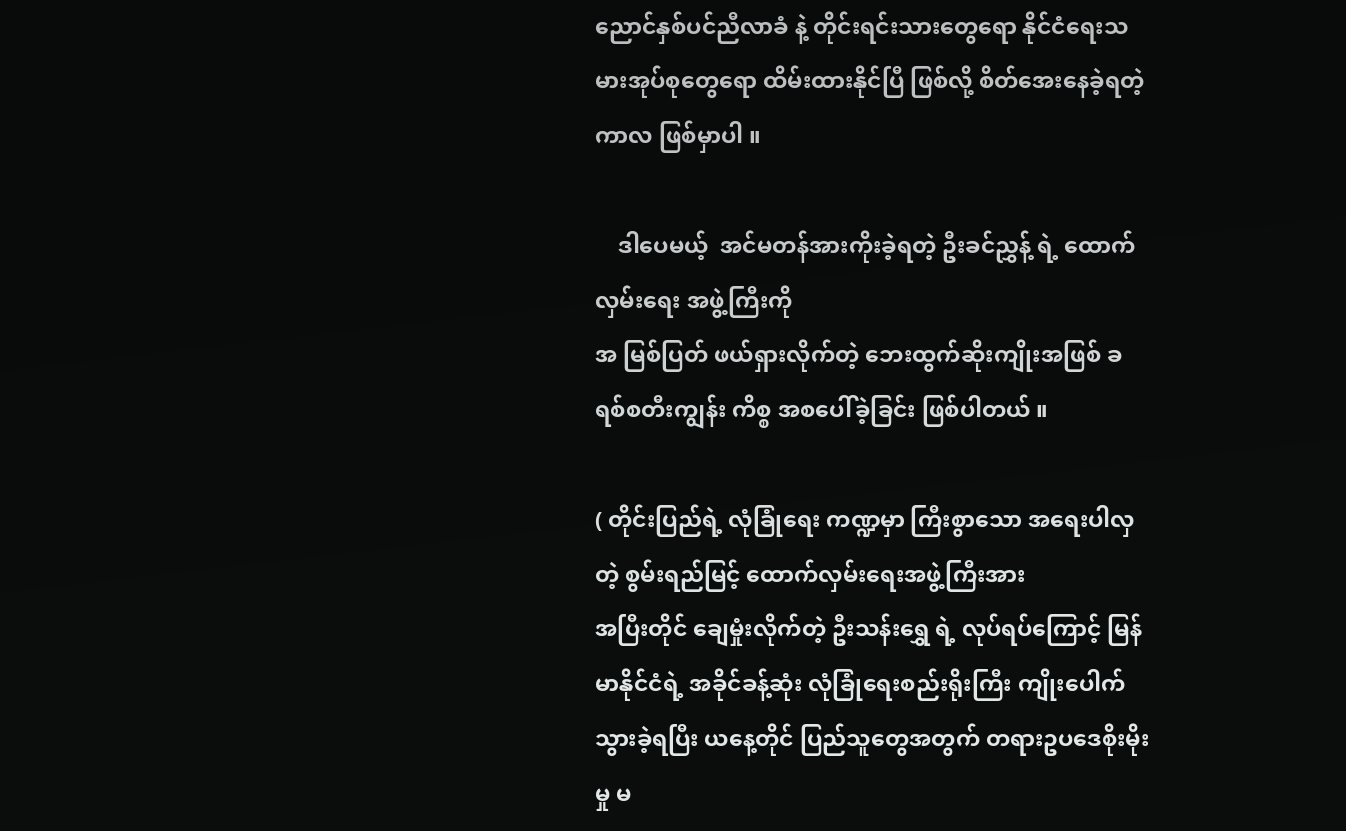ညောင်နှစ်ပင်ညီလာခံ နဲ့ တိုင်းရင်းသားတွေရော နိုင်ငံရေးသမားအုပ်စုတွေရော ထိမ်းထားနိုင်ပြီ ဖြစ်လို့ စိတ်အေးနေခဲ့ရတဲ့ ကာလ ဖြစ်မှာပါ ။

    ဒါပေမယ့်  အင်မတန်အားကိုးခဲ့ရတဲ့ ဦးခင်ညွှန့် ရဲ့ ထောက်လှမ်းရေး အဖွဲ့ကြီးကို
အ မြစ်ပြတ် ဖယ်ရှားလိုက်တဲ့ ဘေးထွက်ဆိုးကျိုးအဖြစ် ခရစ်စတီးကျွန်း ကိစ္စ အစပေါ်ခဲ့ခြင်း ဖြစ်ပါတယ် ။

( တိုင်းပြည်ရဲ့ လုံခြုံရေး ကဏ္ဍမှာ ကြီးစွာသော အရေးပါလှတဲ့ စွမ်းရည်မြင့် ထောက်လှမ်းရေးအဖွဲ့ကြီးအား
အပြီးတိုင် ချေမှုံးလိုက်တဲ့ ဦးသန်းရွှေ ရဲ့ လုပ်ရပ်ကြောင့် မြန်မာနိုင်ငံရဲ့ အခိုင်ခန့်ဆုံး လုံခြုံရေးစည်းရိုးကြီး ကျိုးပေါက်သွားခဲ့ရပြီး ယနေ့တိုင် ပြည်သူတွေအတွက် တရားဥပဒေစိုးမိုးမှု မ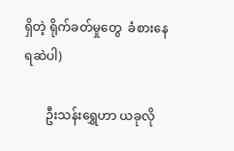ရှိတဲ့ ရိုက်ခတ်မှုတွေ  ခံစားနေရဆဲပါ)

       ဦးသန်းရွှေဟာ ယခုလို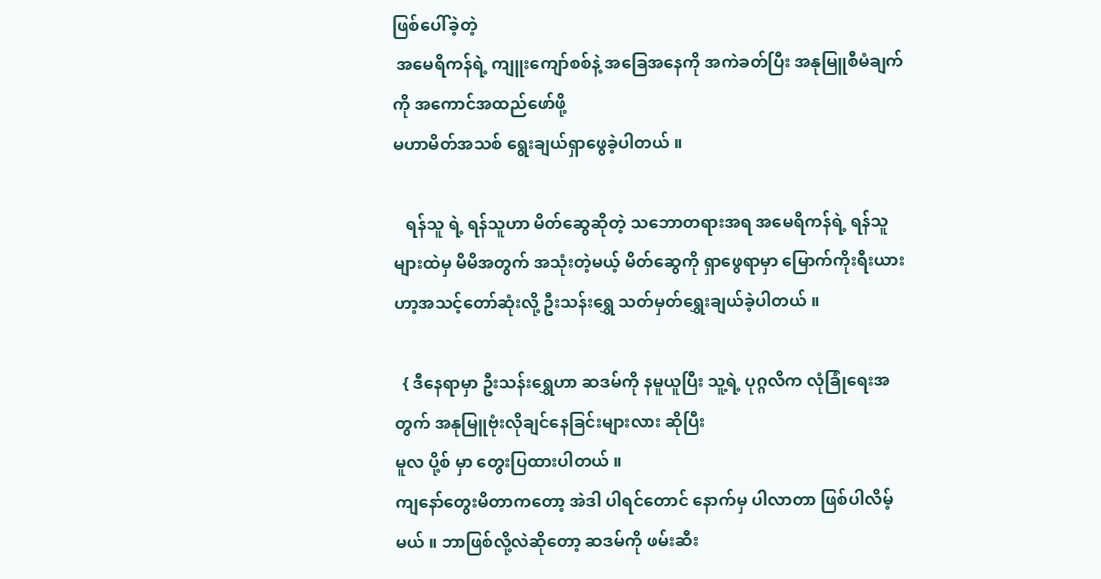ဖြစ်ပေါ်ခဲ့တဲ့
 အမေရိကန်ရဲ့ ကျူးကျော်စစ်နဲ့ အခြေအနေကို အကဲခတ်ပြီး အနုမြူစီမံချက်ကို အကောင်အထည်ဖော်ဖို့
မဟာမိတ်အသစ် ရွေးချယ်ရှာဖွေခဲ့ပါတယ် ။

   ရန်သူ ရဲ့ ရန်သူဟာ မိတ်ဆွေဆိုတဲ့ သဘောတရားအရ အမေရိကန်ရဲ့ ရန်သူများထဲမှ မိမိအတွက် အသုံးတဲ့မယ့် မိတ်ဆွေကို ရှာဖွေရာမှာ မြောက်ကိုးရီးယားဟာ့အသင့်တော်ဆုံးလို့ ဦးသန်းရွှေ သတ်မှတ်ရွှေးချယ်ခဲ့ပါတယ် ။

  { ဒီနေရာမှာ ဦးသန်းရွှေဟာ ဆဒမ်ကို နမူယူပြီး သူ့ရဲ့ ပုဂ္ဂလိက လုံခြုံရေးအတွက် အနုမြူဗုံးလိုချင်နေခြင်းများလား ဆိုပြီး
မူလ ပို့စ် မှာ တွေးပြထားပါတယ် ။
ကျနော်တွေးမိတာကတော့ အဲဒါ ပါရင်တောင် နောက်မှ ပါလာတာ ဖြစ်ပါလိမ့်မယ် ။ ဘာဖြစ်လို့လဲဆိုတော့ ဆဒမ်ကို ဖမ်းဆီး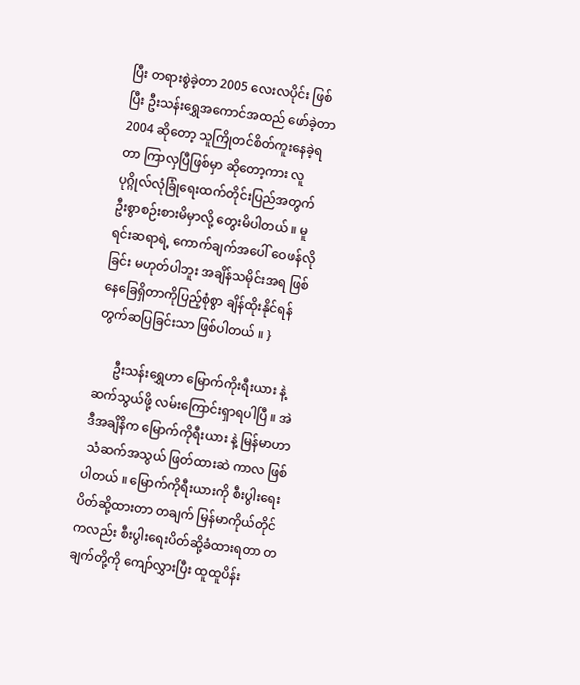ပြီး တရားစွဲခဲ့တာ 2005 လေးလပိုင်း ဖြစ်ပြီး ဦးသန်းရွှေအကောင်အထည် ဖော်ခဲ့တာ 2004 ဆိုတော့ သူကြိုတင်စိတ်ကူးနေခဲ့ရတာ ကြာလှပြီဖြစ်မှာ ဆိုတော့ကား လူပုဂ္ဂိုလ်လုံခြုံရေးထက်တိုင်းပြည်အတွက် ဦးစွာစဉ်းစားမိမှာလို့ တွေးမိပါတယ် ။ မူရင်းဆရာရဲ့ ကောက်ချက်အပေါ် ဝေဖန်လိုခြင်း မဟုတ်ပါဘူး အချိန်သမိုင်းအရ ဖြစ်နေခြေရှိတာကိုပြည့်စုံစွာ ချိန်ထိုးနိုင်ရန် တွက်ဆပြခြင်းသာ ဖြစ်ပါတယ် ။ }

      ဦးသန်းရွှေဟာ မြောက်ကိုးရီးယား နဲ့ ဆက်သွယ်ဖို့ လမ်းကြောင်းရှာရပါပြီ ။ အဲဒီအချိနိက မြောက်ကိုရီးယား နဲ့ မြန်မာဟာ
 သံဆက်အသွယ် ဖြတ်ထားဆဲ ကာလ ဖြစ်ပါတယ် ။ မြောက်ကိုရီးယားကို စီးပွါးရေး ပိတ်ဆို့ထားတာ တချက် မြန်မာကိုယ်တိုင်ကလည်း စီးပွါးရေးပိတ်ဆို့ခံထားရတာ တချက်တို့ကို ကျော်လွှားပြီး ထူထူပိန်း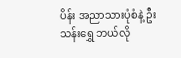ပိန်း အညာသားပုံစံနဲ့ ဦးသန်းရွှေ ဘယ်လို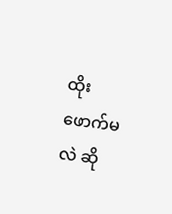ထိုးဖောက်မလဲ ဆို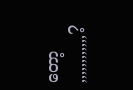တော့ ,,,,,,,,,,,,?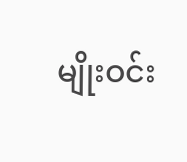မျိုးဝင်း